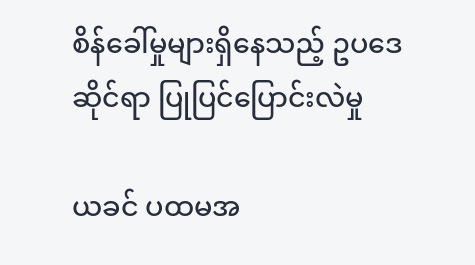စိန်ခေါ်မှုများရှိနေသည့် ဥပဒေဆိုင်ရာ ပြုပြင်ပြောင်းလဲမှု

ယခင် ပထမအ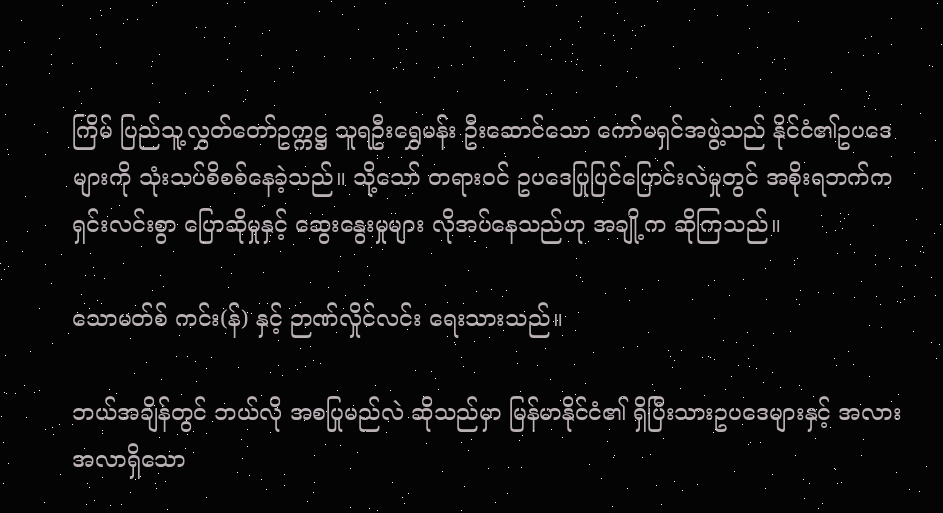ကြိမ် ပြည်သူ့လွှတ်တော်ဥက္ကဋ္ဌ သူရဦးရွှေမန်း ဦးဆောင်သော ကော်မရှင်အဖွဲ့သည် နိုင်ငံ၏ဥပဒေများကို သုံးသပ်စိစစ်နေခဲ့သည်။ သို့သော် တရားဝင် ဥပဒေပြုပြင်ပြောင်းလဲမှုတွင် အစိုးရဘက်က ရှင်းလင်းစွာ ပြောဆိုမှုနှင့် ဆွေးနွေးမှုများ လိုအပ်နေသည်ဟု အချို့က ဆိုကြသည်။

သောမတ်စ် ကင်း(န်) နှင့် ဉာဏ်လှိုင်လင်း ရေးသားသည်။

ဘယ်အချိန်တွင် ဘယ်လို အစပြုမည်လဲ ဆိုသည်မှာ မြန်မာနိုင်ငံ၏ ရှိပြီးသားဥပဒေများနှင့် အလားအလာရှိသော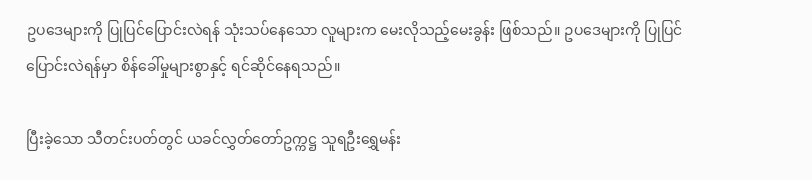ဥပဒေများကို ပြုပြင်ပြောင်းလဲရန် သုံးသပ်နေသော လူများက မေးလိုသည့်မေးခွန်း ဖြစ်သည်။ ဥပဒေများကို ပြုပြင်ပြောင်းလဲရန်မှာ စိန်ခေါ်မှုများစွာနှင့် ရင်ဆိုင်နေရသည်။

ပြီးခဲ့သော သီတင်းပတ်တွင် ယခင်လွှတ်တော်ဥက္ကဋ္ဌ သူရဦးရွှေမန်း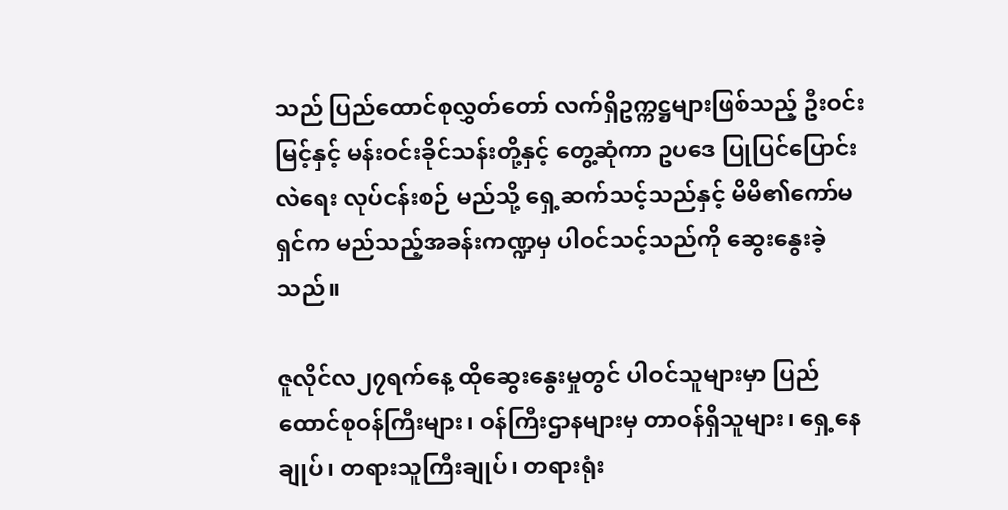သည် ပြည်ထောင်စုလွှတ်တော် လက်ရှိဥက္ကဋ္ဌများဖြစ်သည့် ဦးဝင်းမြင့်နှင့် မန်းဝင်းခိုင်သန်းတို့နှင့် တွေ့ဆုံကာ ဥပဒေ ပြုပြင်ပြောင်းလဲရေး လုပ်ငန်းစဉ် မည်သို့ ရှေ့ဆက်သင့်သည်နှင့် မိမိ၏ကော်မရှင်က မည်သည့်အခန်းကဏ္ဍမှ ပါဝင်သင့်သည်ကို ဆွေးနွေးခဲ့သည်။

ဇူလိုင်လ၂၇ရက်နေ့ ထိုဆွေးနွေးမှုတွင် ပါဝင်သူများမှာ ပြည်ထောင်စုဝန်ကြီးများ၊ ဝန်ကြီးဌာနများမှ တာဝန်ရှိသူများ၊ ရှေ့နေချုပ်၊ တရားသူကြီးချုပ်၊ တရားရုံး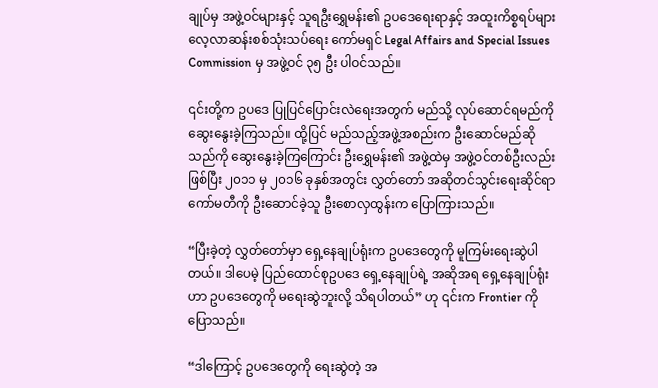ချုပ်မှ အဖွဲ့ဝင်များနှင့် သူရဦးရွှေမန်း၏ ဥပဒေရေးရာနှင့် အထူးကိစ္စရပ်များ လေ့လာဆန်းစစ်သုံးသပ်ရေး ကော်မရှင် Legal Affairs and Special Issues Commission မှ အဖွဲ့ဝင် ၃၅ ဦး ပါဝင်သည်။

၎င်းတို့က ဥပဒေ ပြုပြင်ပြောင်းလဲရေးအတွက် မည်သို့ လုပ်ဆောင်ရမည်ကို ဆွေးနွေးခဲ့ကြသည်။ ထို့ပြင် မည်သည့်အဖွဲ့အစည်းက ဦးဆောင်မည်ဆိုသည်ကို ဆွေးနွေးခဲ့ကြကြောင်း ဦးရွှေမန်း၏ အဖွဲ့ထဲမှ အဖွဲ့ဝင်တစ်ဦးလည်း ဖြစ်ပြီး ၂၀၁၁ မှ ၂၀၁၆ ခုနှစ်အတွင်း လွှတ်တော် အဆိုတင်သွင်းရေးဆိုင်ရာ ကော်မတီကို ဦးဆောင်ခဲ့သူ ဦးစောလှထွန်းက ပြောကြားသည်။

“ပြီးခဲ့တဲ့ လွှတ်တော်မှာ ရှေ့နေချုပ်ရုံးက ဥပဒေတွေကို မူကြမ်းရေးဆွဲပါတယ်။ ဒါပေမဲ့ ပြည်ထောင်စုဥပဒေ ရှေ့နေချုပ်ရဲ့ အဆိုအရ ရှေ့နေချုပ်ရုံးဟာ ဥပဒေတွေကို မရေးဆွဲဘူးလို့ သိရပါတယ်” ဟု ၎င်းက Frontier ကို ပြောသည်။

“ဒါကြောင့် ဥပဒေတွေကို ရေးဆွဲတဲ့ အ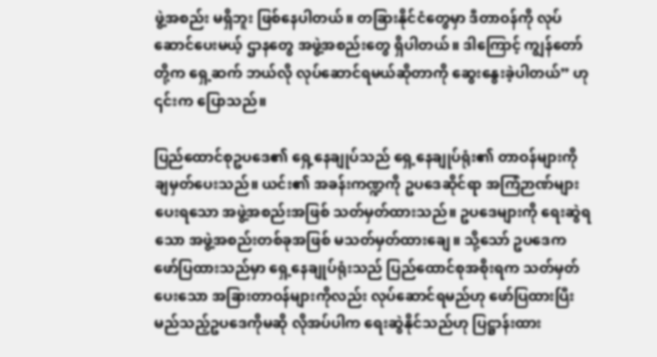ဖွဲ့အစည်း မရှိဘူး ဖြစ်နေပါတယ်။ တခြားနိုင်ငံတွေမှာ ဒီတာဝန်ကို လုပ်ဆောင်ပေးမယ့် ဌာနတွေ အဖွဲ့အစည်းတွေ ရှိပါတယ်။ ဒါကြောင့် ကျွန်တော်တို့က ရှေ့ဆက် ဘယ်လို လုပ်ဆောင်ရမယ်ဆိုတာကို ဆွေးနွေးခဲ့ပါတယ်” ဟု ၎င်းက ပြောသည်။

ပြည်ထောင်စုဥပဒေ၏ ရှေ့နေချုပ်သည် ရှေ့နေချုပ်ရုံး၏ တာဝန်များကို ချမှတ်ပေးသည်။ ယင်း၏ အခန်းကဏ္ဍကို ဥပဒေဆိုင်ရာ အကြံဉာဏ်များ ပေးရသော အဖွဲ့အစည်းအဖြစ် သတ်မှတ်ထားသည်။ ဥပဒေများကို ရေးဆွဲရသော အဖွဲ့အစည်းတစ်ခုအဖြစ် မသတ်မှတ်ထားချေ။ သို့သော် ဥပဒေက ဖော်ပြထားသည်မှာ ရှေ့နေချုပ်ရုံးသည် ပြည်ထောင်စုအစိုးရက သတ်မှတ်ပေးသော အခြားတာဝန်များကိုလည်း လုပ်ဆောင်ရမည်ဟု ဖော်ပြထားပြီး မည်သည့်ဥပဒေကိုမဆို လိုအပ်ပါက ရေးဆွဲနိုင်သည်ဟု ပြဋ္ဌာန်းထား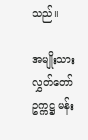သည်။

အမျိုးသားလွှတ်တော် ဥက္ကဋ္ဌ မန်း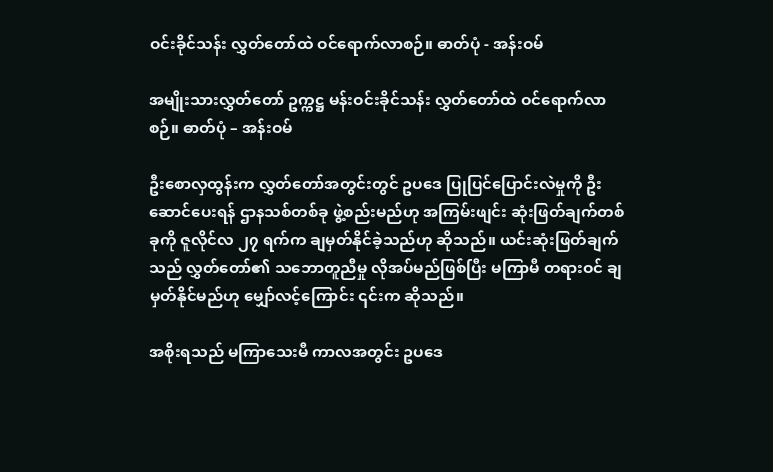ဝင်းခိုင်သန်း လွှတ်တော်ထဲ ဝင်ရောက်လာစဉ်။ ဓာတ်ပုံ - အန်းဝမ်

အမျိုးသားလွှတ်တော် ဥက္ကဋ္ဌ မန်းဝင်းခိုင်သန်း လွှတ်တော်ထဲ ဝင်ရောက်လာစဉ်။ ဓာတ်ပုံ – အန်းဝမ်

ဦးစောလှထွန်းက လွှတ်တော်အတွင်းတွင် ဥပဒေ ပြုပြင်ပြောင်းလဲမှုကို ဦးဆောင်ပေးရန် ဌာနသစ်တစ်ခု ဖွဲ့စည်းမည်ဟု အကြမ်းဖျင်း ဆုံးဖြတ်ချက်တစ်ခုကို ဇူလိုင်လ ၂၇ ရက်က ချမှတ်နိုင်ခဲ့သည်ဟု ဆိုသည်။ ယင်းဆုံးဖြတ်ချက်သည် လွှတ်တော်၏ သဘောတူညီမှု လိုအပ်မည်ဖြစ်ပြီး မကြာမီ တရားဝင် ချမှတ်နိုင်မည်ဟု မျှော်လင့်ကြောင်း ၎င်းက ဆိုသည်။

အစိုးရသည် မကြာသေးမီ ကာလအတွင်း ဥပဒေ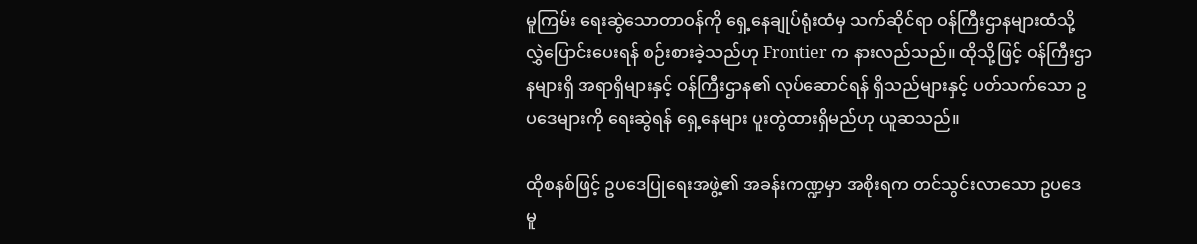မူကြမ်း ရေးဆွဲသောတာဝန်ကို ရှေ့နေချုပ်ရုံးထံမှ သက်ဆိုင်ရာ ဝန်ကြီးဌာနများထံသို့ လွှဲပြောင်းပေးရန် စဉ်းစားခဲ့သည်ဟု Frontier က နားလည်သည်။ ထိုသို့ဖြင့် ဝန်ကြီးဌာနများရှိ အရာရှိများနှင့် ဝန်ကြီးဌာန၏ လုပ်ဆောင်ရန် ရှိသည်များနှင့် ပတ်သက်သော ဥပဒေများကို ရေးဆွဲရန် ရှေ့နေများ ပူးတွဲထားရှိမည်ဟု ယူဆသည်။

ထိုစနစ်ဖြင့် ဥပဒေပြုရေးအဖွဲ့၏ အခန်းကဏ္ဍမှာ အစိုးရက တင်သွင်းလာသော ဥပဒေမူ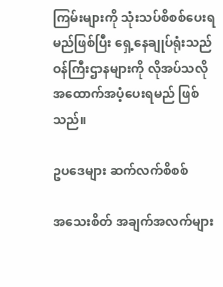ကြမ်းများကို သုံးသပ်စိစစ်ပေးရမည်ဖြစ်ပြီး ရှေ့နေချုပ်ရုံးသည် ဝန်ကြီးဌာနများကို လိုအပ်သလို အထောက်အပံ့ပေးရမည် ဖြစ်သည်။

ဥပဒေများ ဆက်လက်စိစစ်

အသေးစိတ် အချက်အလက်များ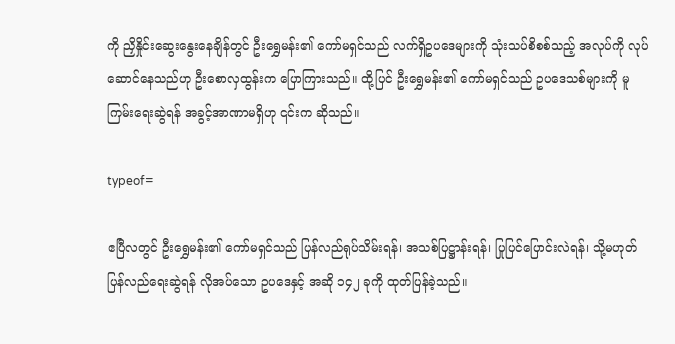ကို ညှိနှိုင်းဆွေးနွေးနေချိန်တွင် ဦးရွှေမန်း၏ ကော်မရှင်သည် လက်ရှိဥပဒေများကို သုံးသပ်စိစစ်သည့် အလုပ်ကို လုပ်ဆောင်နေသည်ဟု ဦးစောလှထွန်းက ပြောကြားသည်။ ထို့ပြင် ဦးရွှေမန်း၏ ကော်မရှင်သည် ဥပဒေသစ်များကို မူကြမ်းရေးဆွဲရန် အခွင့်အာဏာမရှိဟု ၎င်းက ဆိုသည်။

typeof=

ဧပြီလတွင် ဦးရွှေမန်း၏ ကော်မရှင်သည် ပြန်လည်ရုပ်သိမ်းရန်၊ အသစ်ပြဋ္ဌာန်းရန်၊ ပြုပြင်ပြောင်းလဲရန်၊ သို့မဟုတ် ပြန်လည်ရေးဆွဲရန် လိုအပ်သော ဥပဒေနှင့် အဆို ၁၄၂ ခုကို ထုတ်ပြန်ခဲ့သည်။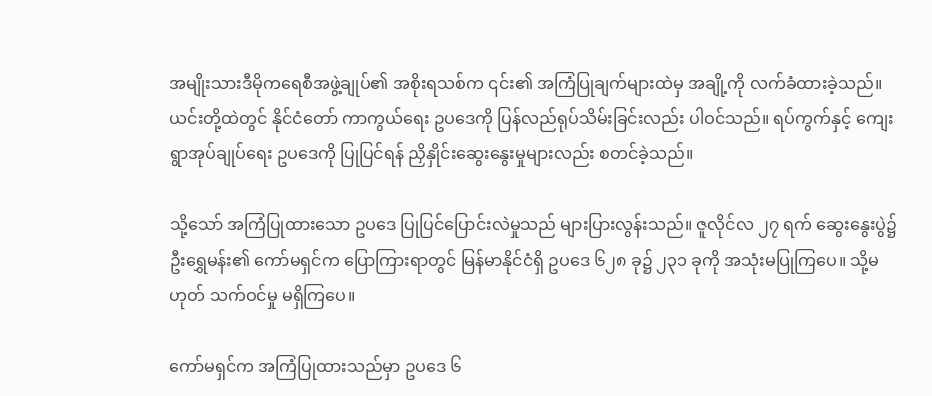အမျိုးသားဒီမိုကရေစီအဖွဲ့ချုပ်၏ အစိုးရသစ်က ၎င်း၏ အကြံပြုချက်များထဲမှ အချို့ကို လက်ခံထားခဲ့သည်။ ယင်းတို့ထဲတွင် နိုင်ငံတော် ကာကွယ်ရေး ဥပဒေကို ပြန်လည်ရုပ်သိမ်းခြင်းလည်း ပါဝင်သည်။ ရပ်ကွက်နှင့် ကျေးရွာအုပ်ချုပ်ရေး ဥပဒေကို ပြုပြင်ရန် ညှိနှိုင်းဆွေးနွေးမှုများလည်း စတင်ခဲ့သည်။

သို့သော် အကြံပြုထားသော ဥပဒေ ပြုပြင်ပြောင်းလဲမှုသည် များပြားလွန်းသည်။ ဇူလိုင်လ ၂၇ ရက် ဆွေးနွေးပွဲ၌ ဦးရွှေမန်း၏ ကော်မရှင်က ပြောကြားရာတွင် မြန်မာနိုင်ငံရှိ ဥပဒေ ၆၂၈ ခု၌ ၂၃၁ ခုကို အသုံးမပြုကြပေ။ သို့မဟုတ် သက်ဝင်မှု မရှိကြပေ။

ကော်မရှင်က အကြံပြုထားသည်မှာ ဥပဒေ ၆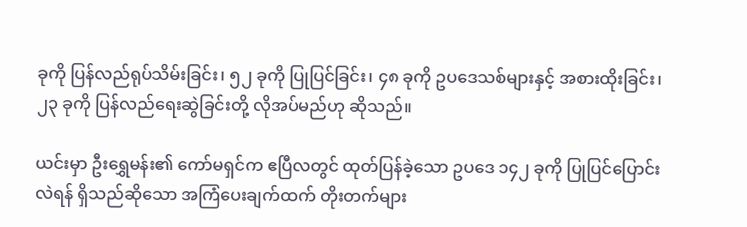ခုကို ပြန်လည်ရုပ်သိမ်းခြင်း၊ ၅၂ ခုကို ပြုပြင်ခြင်း၊ ၄၈ ခုကို ဥပဒေသစ်များနှင့် အစားထိုးခြင်း၊ ၂၃ ခုကို ပြန်လည်ရေးဆွဲခြင်းတို့ လိုအပ်မည်ဟု ဆိုသည်။

ယင်းမှာ ဦးရွှေမန်း၏ ကော်မရှင်က ဧပြီလတွင် ထုတ်ပြန်ခဲ့သော ဥပဒေ ၁၄၂ ခုကို ပြုပြင်ပြောင်းလဲရန် ရှိသည်ဆိုသော အကြံပေးချက်ထက် တိုးတက်များ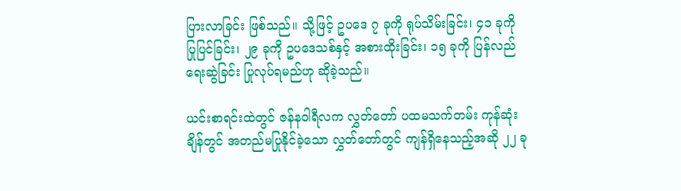ပြားလာခြင်း ဖြစ်သည်။ သို့ဖြင့် ဥပဒေ ၇ ခုကို ရုပ်သိမ်းခြင်း၊ ၄၁ ခုကို ပြုပြင်ခြင်း၊ ၂၉ ခုကို ဥပဒေသစ်နှင့် အစားထိုးခြင်း၊ ၁၅ ခုကို ပြန်လည်ရေးဆွဲခြင်း ပြုလုပ်ရမည်ဟု ဆိုခဲ့သည်။

ယင်းစာရင်းထဲတွင် ဇန်နဝါရီလက လွှတ်တော် ပထမသက်တမ်း ကုန်ဆုံးချိန်တွင် အတည်မပြုနိုင်ခဲ့သော လွှတ်တော်တွင် ကျန်ရှိနေသည့်အဆို ၂၂ ခု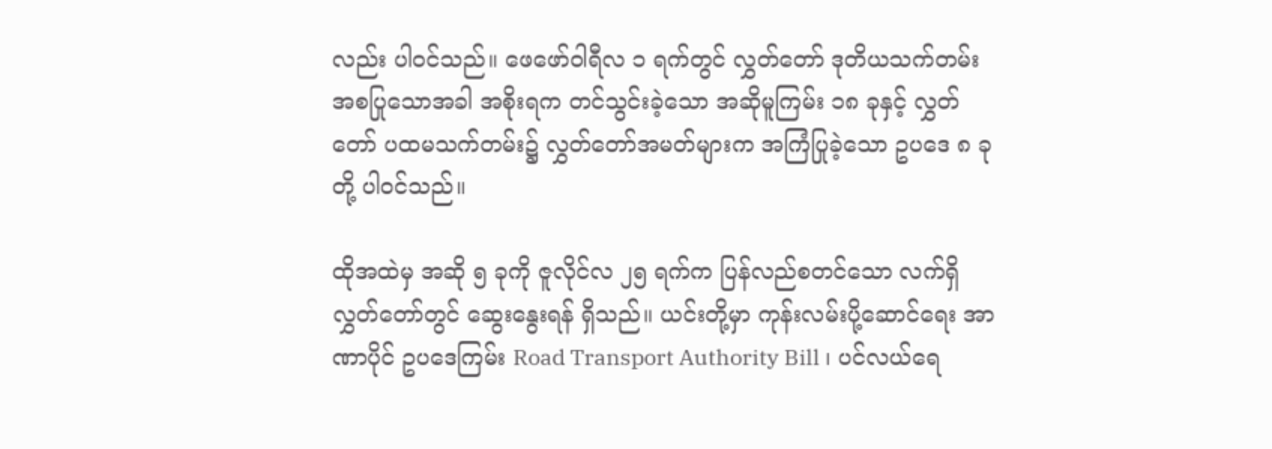လည်း ပါဝင်သည်။ ဖေဖော်ဝါရီလ ၁ ရက်တွင် လွှတ်တော် ဒုတိယသက်တမ်း အစပြုသောအခါ အစိုးရက တင်သွင်းခဲ့သော အဆိုမူကြမ်း ၁၈ ခုနှင့် လွှတ်တော် ပထမသက်တမ်း၌ လွှတ်တော်အမတ်များက အကြံပြုခဲ့သော ဥပဒေ ၈ ခုတို့ ပါဝင်သည်။

ထိုအထဲမှ အဆို ၅ ခုကို ဇူလိုင်လ ၂၅ ရက်က ပြန်လည်စတင်သော လက်ရှိလွှတ်တော်တွင် ဆွေးနွေးရန် ရှိသည်။ ယင်းတို့မှာ ကုန်းလမ်းပို့ဆောင်ရေး အာဏာပိုင် ဥပဒေကြမ်း Road Transport Authority Bill ၊ ပင်လယ်ရေ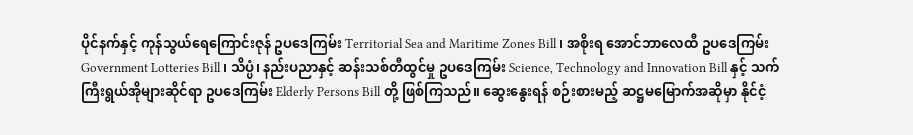ပိုင်နက်နှင့် ကုန်သွယ်ရေကြောင်းဇုန် ဥပဒေကြမ်း Territorial Sea and Maritime Zones Bill ၊ အစိုးရ အောင်ဘာလေထီ ဥပဒေကြမ်း Government Lotteries Bill ၊ သိပ္ပံ၊ နည်းပညာနှင့် ဆန်းသစ်တီထွင်မှု ဥပဒေကြမ်း Science, Technology and Innovation Bill နှင့် သက်ကြီးရွယ်အိုများဆိုင်ရာ ဥပဒေကြမ်း Elderly Persons Bill တို့ ဖြစ်ကြသည်။ ဆွေးနွေးရန် စဉ်းစားမည့် ဆဋ္ဌမမြောက်အဆိုမှာ နိုင်ငံ့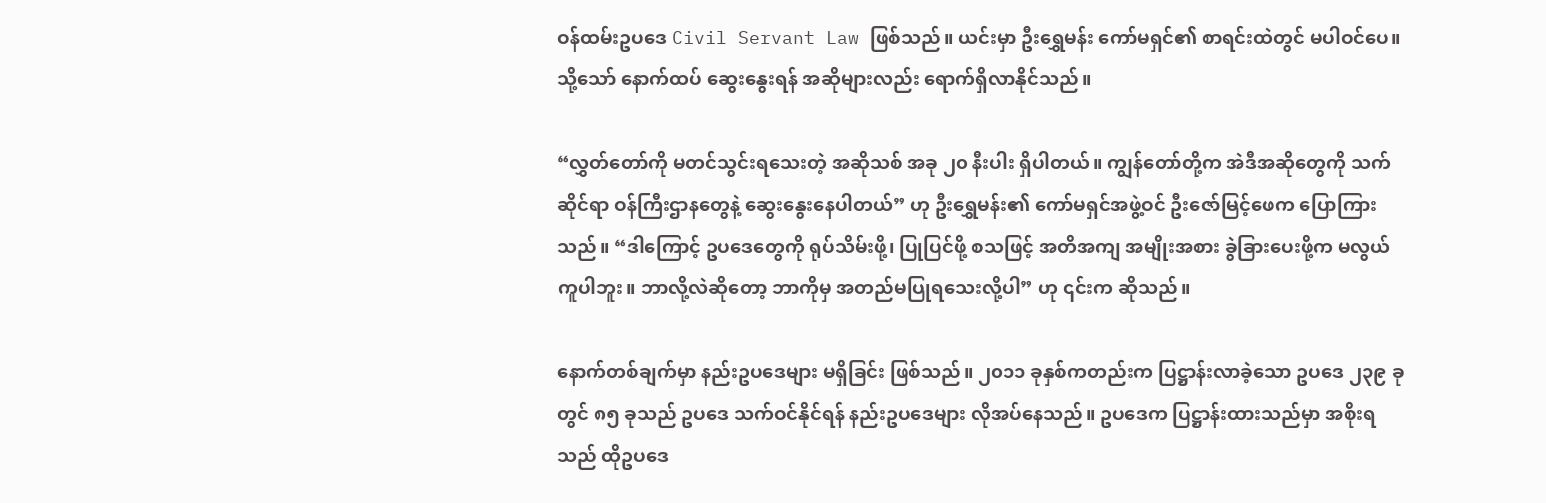ဝန်ထမ်းဥပဒေ Civil Servant Law ဖြစ်သည်။ ယင်းမှာ ဦးရွှေမန်း ကော်မရှင်၏ စာရင်းထဲတွင် မပါဝင်ပေ။ သို့သော် နောက်ထပ် ဆွေးနွေးရန် အဆိုများလည်း ရောက်ရှိလာနိုင်သည်။

“လွှတ်တော်ကို မတင်သွင်းရသေးတဲ့ အဆိုသစ် အခု ၂၀ နီးပါး ရှိပါတယ်။ ကျွန်တော်တို့က အဲဒီအဆိုတွေကို သက်ဆိုင်ရာ ဝန်ကြီးဌာနတွေနဲ့ ဆွေးနွေးနေပါတယ်” ဟု ဦးရွှေမန်း၏ ကော်မရှင်အဖွဲ့ဝင် ဦးဇော်မြင့်ဖေက ပြောကြားသည်။ “ဒါကြောင့် ဥပဒေတွေကို ရုပ်သိမ်းဖို့၊ ပြုပြင်ဖို့ စသဖြင့် အတိအကျ အမျိုးအစား ခွဲခြားပေးဖို့က မလွယ်ကူပါဘူး။ ဘာလို့လဲဆိုတော့ ဘာကိုမှ အတည်မပြုရသေးလို့ပါ” ဟု ၎င်းက ဆိုသည်။

နောက်တစ်ချက်မှာ နည်းဥပဒေများ မရှိခြင်း ဖြစ်သည်။ ၂၀၁၁ ခုနှစ်ကတည်းက ပြဋ္ဌာန်းလာခဲ့သော ဥပဒေ ၂၃၉ ခုတွင် ၈၅ ခုသည် ဥပဒေ သက်ဝင်နိုင်ရန် နည်းဥပဒေများ လိုအပ်နေသည်။ ဥပဒေက ပြဋ္ဌာန်းထားသည်မှာ အစိုးရသည် ထိုဥပဒေ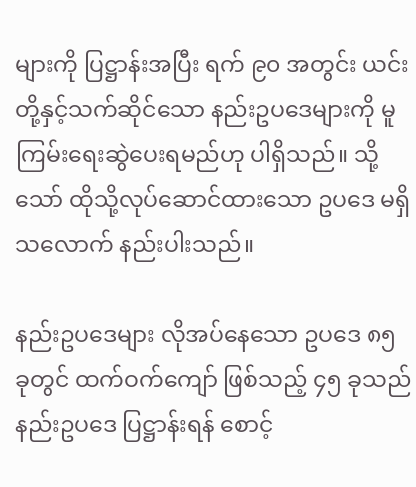များကို ပြဋ္ဌာန်းအပြီး ရက် ၉၀ အတွင်း ယင်းတို့နှင့်သက်ဆိုင်သော နည်းဥပဒေများကို မူကြမ်းရေးဆွဲပေးရမည်ဟု ပါရှိသည်။ သို့သော် ထိုသို့လုပ်ဆောင်ထားသော ဥပဒေ မရှိသလောက် နည်းပါးသည်။

နည်းဥပဒေများ လိုအပ်နေသော ဥပဒေ ၈၅ ခုတွင် ထက်ဝက်ကျော် ဖြစ်သည့် ၄၅ ခုသည် နည်းဥပဒေ ပြဋ္ဌာန်းရန် စောင့်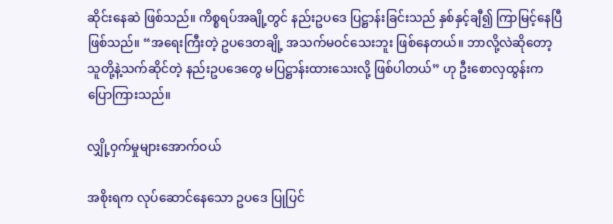ဆိုင်းနေဆဲ ဖြစ်သည်။ ကိစ္စရပ်အချို့တွင် နည်းဥပဒေ ပြဋ္ဌာန်းခြင်းသည် နှစ်နှင့်ချီ၍ ကြာမြင့်နေပြီ ဖြစ်သည်။ “အရေးကြီးတဲ့ ဥပဒေတချို့ အသက်မဝင်သေးဘူး ဖြစ်နေတယ်။ ဘာလို့လဲဆိုတော့ သူတို့နဲ့သက်ဆိုင်တဲ့ နည်းဥပဒေတွေ မပြဋ္ဌာန်းထားသေးလို့ ဖြစ်ပါတယ်” ဟု ဦးစောလှထွန်းက ပြောကြားသည်။

လျှို့ဝှက်မှုများအောက်ဝယ်

အစိုးရက လုပ်ဆောင်နေသော ဥပဒေ ပြုပြင်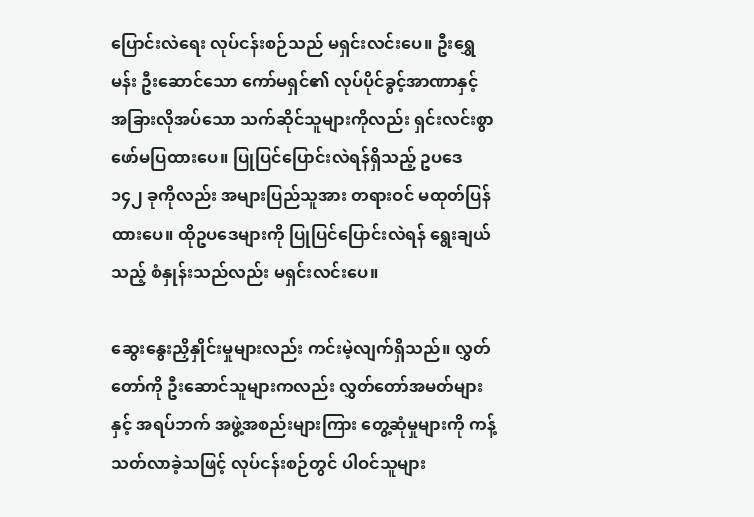ပြောင်းလဲရေး လုပ်ငန်းစဉ်သည် မရှင်းလင်းပေ။ ဦးရွှေမန်း ဦးဆောင်သော ကော်မရှင်၏ လုပ်ပိုင်ခွင့်အာဏာနှင့် အခြားလိုအပ်သော သက်ဆိုင်သူများကိုလည်း ရှင်းလင်းစွာ ဖော်မပြထားပေ။ ပြုပြင်ပြောင်းလဲရန်ရှိသည့် ဥပဒေ ၁၄၂ ခုကိုလည်း အများပြည်သူအား တရားဝင် မထုတ်ပြန်ထားပေ။ ထိုဥပဒေများကို ပြုပြင်ပြောင်းလဲရန် ရွေးချယ်သည့် စံနှုန်းသည်လည်း မရှင်းလင်းပေ။

ဆွေးနွေးညှိနှိုင်းမှုများလည်း ကင်းမဲ့လျက်ရှိသည်။ လွှတ်တော်ကို ဦးဆောင်သူများကလည်း လွှတ်တော်အမတ်များနှင့် အရပ်ဘက် အဖွဲ့အစည်းများကြား တွေ့ဆုံမှုများကို ကန့်သတ်လာခဲ့သဖြင့် လုပ်ငန်းစဉ်တွင် ပါဝင်သူများ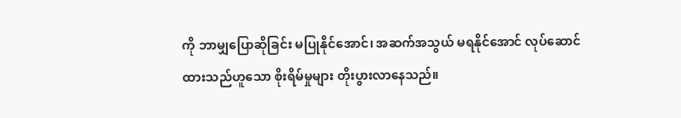ကို ဘာမျှပြောဆိုခြင်း မပြုနိုင်အောင်၊ အဆက်အသွယ် မရနိုင်အောင် လုပ်ဆောင်ထားသည်ဟူသော စိုးရိမ်မှုများ တိုးပွားလာနေသည်။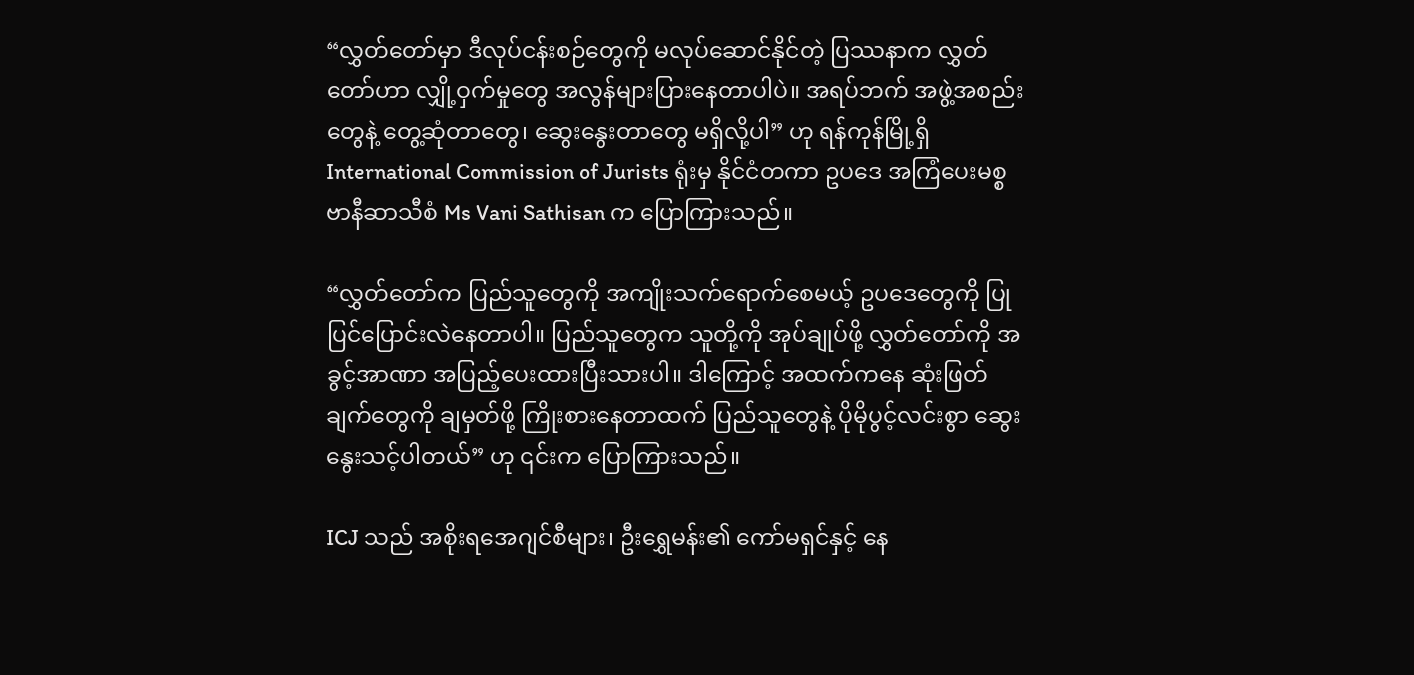“လွှတ်တော်မှာ ဒီလုပ်ငန်းစဉ်တွေကို မလုပ်ဆောင်နိုင်တဲ့ ပြဿနာက လွှတ်တော်ဟာ လျှို့ဝှက်မှုတွေ အလွန်များပြားနေတာပါပဲ။ အရပ်ဘက် အဖွဲ့အစည်းတွေနဲ့ တွေ့ဆုံတာတွေ၊ ဆွေးနွေးတာတွေ မရှိလို့ပါ” ဟု ရန်ကုန်မြို့ရှိ International Commission of Jurists ရုံးမှ နိုင်ငံတကာ ဥပဒေ အကြံပေးမစ္စ ဗာနီဆာသီစံ Ms Vani Sathisan က ပြောကြားသည်။

“လွှတ်တော်က ပြည်သူတွေကို အကျိုးသက်ရောက်စေမယ့် ဥပဒေတွေကို ပြုပြင်ပြောင်းလဲနေတာပါ။ ပြည်သူတွေက သူတို့ကို အုပ်ချုပ်ဖို့ လွှတ်တော်ကို အခွင့်အာဏာ အပြည့်ပေးထားပြီးသားပါ။ ဒါကြောင့် အထက်ကနေ ဆုံးဖြတ်ချက်တွေကို ချမှတ်ဖို့ ကြိုးစားနေတာထက် ပြည်သူတွေနဲ့ ပိုမိုပွင့်လင်းစွာ ဆွေးနွေးသင့်ပါတယ်” ဟု ၎င်းက ပြောကြားသည်။

ICJ သည် အစိုးရအေဂျင်စီများ၊ ဦးရွှေမန်း၏ ကော်မရှင်နှင့် နေ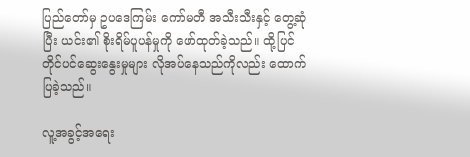ပြည်တော်မှ ဥပဒေကြမ်း ကော်မတီ အသီးသီးနှင့် တွေ့ဆုံပြီး ယင်း၏ စိုးရိမ်ပူပန်မှုကို ဖော်ထုတ်ခဲ့သည်။ ထို့ပြင် တိုင်ပင်ဆွေးနွေးမှုများ လိုအပ်နေသည်ကိုလည်း ထောက်ပြခဲ့သည်။

လူ့အခွင့်အရေး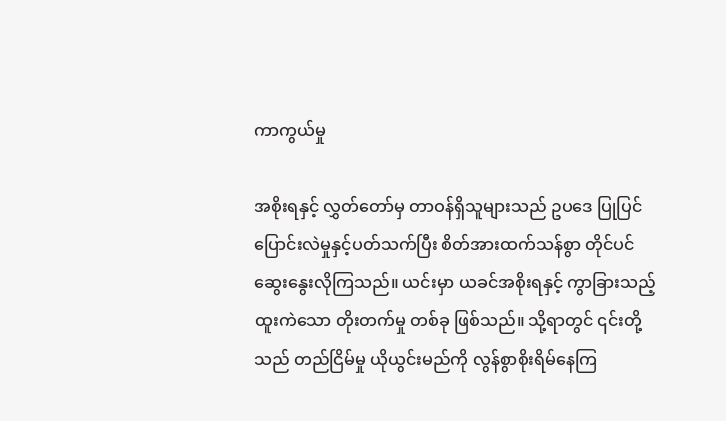ကာကွယ်မှု

အစိုးရနှင့် လွှတ်တော်မှ တာဝန်ရှိသူများသည် ဥပဒေ ပြုပြင်ပြောင်းလဲမှုနှင့်ပတ်သက်ပြီး စိတ်အားထက်သန်စွာ တိုင်ပင်ဆွေးနွေးလိုကြသည်။ ယင်းမှာ ယခင်အစိုးရနှင့် ကွာခြားသည့် ထူးကဲသော တိုးတက်မှု တစ်ခု ဖြစ်သည်။ သို့ရာတွင် ၎င်းတို့သည် တည်ငြိမ်မှု ယိုယွင်းမည်ကို လွန်စွာစိုးရိမ်နေကြ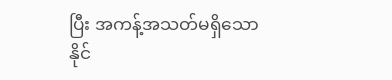ပြီး အကန့်အသတ်မရှိသော နိုင်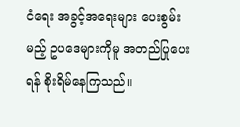ငံရေး အခွင့်အရေးများ ပေးစွမ်းမည့် ဥပဒေများကိုမူ အတည်ပြုပေးရန် စိုးရိမ်နေကြသည်။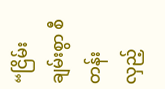“ငြိမ်းချမ်းစွာ စီတန်းလှည့်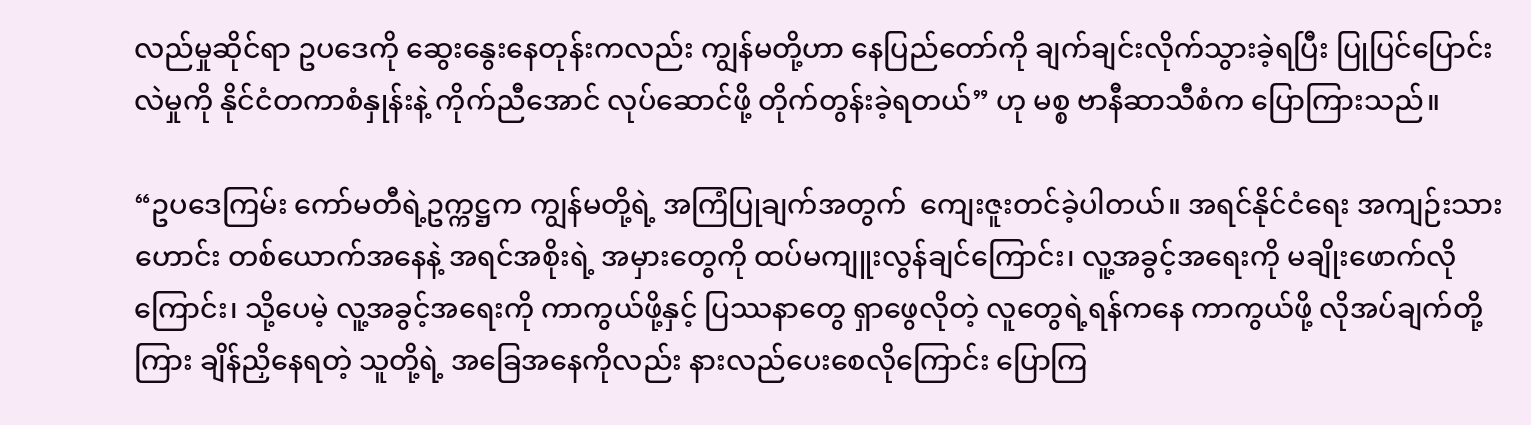လည်မှုဆိုင်ရာ ဥပဒေကို ဆွေးနွေးနေတုန်းကလည်း ကျွန်မတို့ဟာ နေပြည်တော်ကို ချက်ချင်းလိုက်သွားခဲ့ရပြီး ပြုပြင်ပြောင်းလဲမှုကို နိုင်ငံတကာစံနှုန်းနဲ့ ကိုက်ညီအောင် လုပ်ဆောင်ဖို့ တိုက်တွန်းခဲ့ရတယ်” ဟု မစ္စ ဗာနီဆာသီစံက ပြောကြားသည်။

“ဥပဒေကြမ်း ကော်မတီရဲ့ဥက္ကဋ္ဌက ကျွန်မတို့ရဲ့ အကြံပြုချက်အတွက်  ကျေးဇူးတင်ခဲ့ပါတယ်။ အရင်နိုင်ငံရေး အကျဉ်းသားဟောင်း တစ်ယောက်အနေနဲ့ အရင်အစိုးရဲ့ အမှားတွေကို ထပ်မကျူးလွန်ချင်ကြောင်း၊ လူ့အခွင့်အရေးကို မချိုးဖောက်လိုကြောင်း၊ သို့ပေမဲ့ လူ့အခွင့်အရေးကို ကာကွယ်ဖို့နှင့် ပြဿနာတွေ ရှာဖွေလိုတဲ့ လူတွေရဲ့ရန်ကနေ ကာကွယ်ဖို့ လိုအပ်ချက်တို့ကြား ချိန်ညှိနေရတဲ့ သူတို့ရဲ့ အခြေအနေကိုလည်း နားလည်ပေးစေလိုကြောင်း ပြောကြ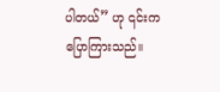ပါတယ်” ဟု ၎င်းက ပြောကြားသည်။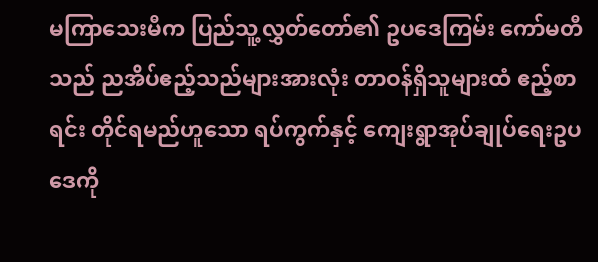မကြာသေးမီက ပြည်သူ့လွှတ်တော်၏ ဥပဒေကြမ်း ကော်မတီသည် ညအိပ်ဧည့်သည်များအားလုံး တာဝန်ရှိသူများထံ ဧည့်စာရင်း တိုင်ရမည်ဟူသော ရပ်ကွက်နှင့် ကျေးရွာအုပ်ချုပ်ရေးဥပဒေကို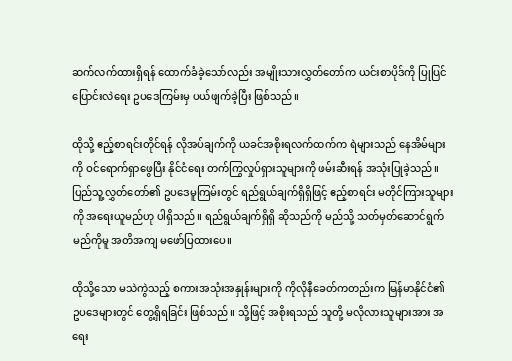ဆက်လက်ထားရှိရန် ထောက်ခံခဲ့သော်လည်း အမျိုးသားလွှတ်တော်က ယင်းစာပိုဒ်ကို ပြုပြင်ပြောင်းလဲရေး ဥပဒေကြမ်းမှ ပယ်ဖျက်ခဲ့ပြီး ဖြစ်သည်။

ထိုသို့ ဧည့်စာရင်းတိုင်ရန် လိုအပ်ချက်ကို ယခင်အစိုးရလက်ထက်က ရဲများသည် နေအိမ်များကို ဝင်ရောက်ရှာဖွေပြီး နိုင်ငံရေး တက်ကြွလှုပ်ရှားသူများကို ဖမ်းဆီးရန် အသုံးပြုခဲ့သည်။ ပြည်သူ့လွှတ်တော်၏ ဥပဒေမူကြမ်းတွင် ရည်ရွယ်ချက်ရှိရှိဖြင့် ဧည့်စာရင်း မတိုင်ကြားသူများကို အရေးယူမည်ဟု ပါရှိသည်။ ရည်ရွယ်ချက်ရှိရှိ ဆိုသည်ကို မည်သို့ သတ်မှတ်ဆောင်ရွက်မည်ကိုမူ အတိအကျ မဖော်ပြထားပေ။

ထိုသို့သော မသဲကွဲသည့် စကားအသုံးအနှုန်းများကို ကိုလိုနီခေတ်ကတည်းက မြန်မာနိုင်ငံ၏ ဥပဒေများတွင် တွေ့ရှိရခြင်း ဖြစ်သည်။ သို့ဖြင့် အစိုးရသည် သူတို့ မလိုလားသူများအား အရေး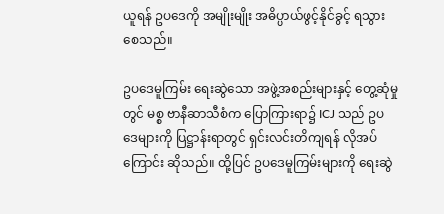ယူရန် ဥပဒေကို အမျိုးမျိုး အဓိပ္ပာယ်ဖွင့်နိုင်ခွင့် ရသွားစေသည်။

ဥပဒေမူကြမ်း ရေးဆွဲသော အဖွဲ့အစည်းများနှင့် တွေ့ဆုံမှုတွင် မစ္စ ဗာနီဆာသီစံက ပြောကြားရာ၌ ICJ သည် ဥပဒေများကို ပြဋ္ဌာန်းရာတွင် ရှင်းလင်းတိကျရန် လိုအပ်ကြောင်း ဆိုသည်။ ထို့ပြင် ဥပဒေမူကြမ်းများကို ရေးဆွဲ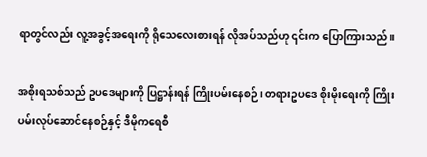ရာတွင်လည်း လူ့အခွင့်အရေးကို ရိုသေလေးစားရန် လိုအပ်သည်ဟု ၎င်းက ပြောကြားသည်။

အစိုးရသစ်သည် ဥပဒေများကို ပြဋ္ဌာန်းရန် ကြိုးပမ်းနေစဉ်၊ တရားဥပဒေ စိုးမိုးရေးကို ကြိုးပမ်းလုပ်ဆောင်နေစဉ်နှင့် ဒီမိုကရေစီ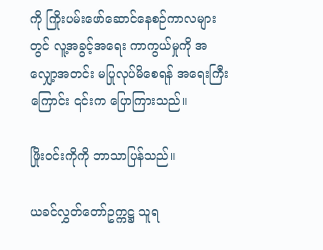ကို ကြိုးပမ်းဖော်ဆောင်နေစဉ်ကာလများတွင် လူ့အခွင့်အရေး ကာကွယ်မှုကို အလျှော့အတင်း မပြုလုပ်မိစေရန် အရေးကြီးကြောင်း ၎င်းက ပြောကြားသည်။

ဖြိုးဝင်းကိုကို ဘာသာပြန်သည်။

ယခင်လွှတ်တော်ဥက္ကဋ္ဌ သူရ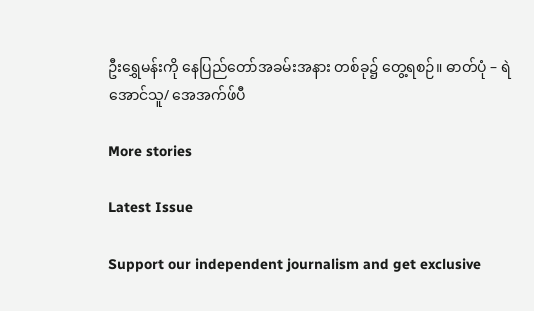ဦးရွှေမန်းကို နေပြည်တော်အခမ်းအနား တစ်ခု၌ တွေ့ရစဉ်။ ဓာတ်ပုံ – ရဲအောင်သူ/ အေအက်ဖ်ပီ

More stories

Latest Issue

Support our independent journalism and get exclusive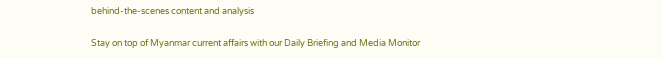behind-the-scenes content and analysis

Stay on top of Myanmar current affairs with our Daily Briefing and Media Monitor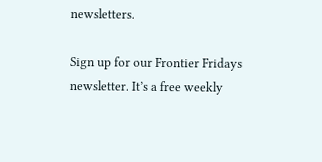newsletters.

Sign up for our Frontier Fridays newsletter. It’s a free weekly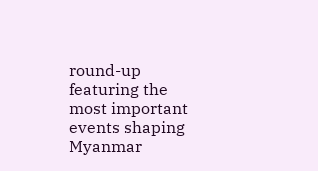round-up featuring the most important events shaping Myanmar